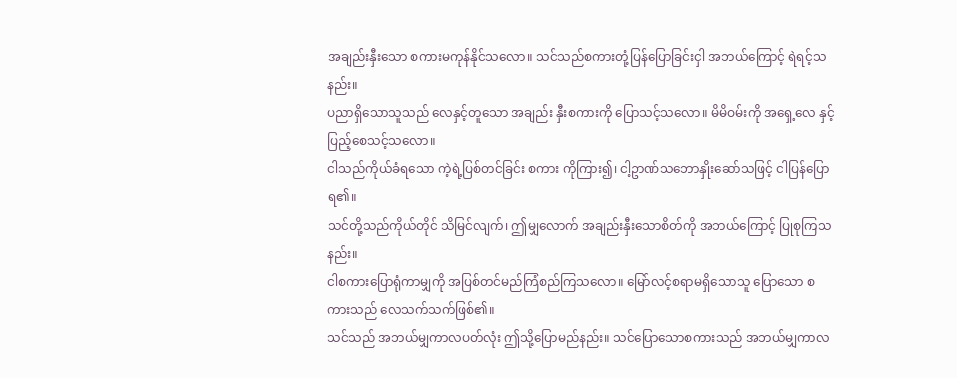အချည်းနှီးသော စကားမကုန်နိုင်သလော။ သင်သည်စကားတုံ့ပြန်ပြောခြင်းငှါ အဘယ်ကြောင့် ရဲရင့်သနည်း။
ပညာရှိသောသူသည် လေနှင့်တူသော အချည်း နှီးစကားကို ပြောသင့်သလော။ မိမိဝမ်းကို အရှေ့လေ နှင့်ပြည့်စေသင့်သလော။
ငါသည်ကိုယ်ခံရသော ကဲ့ရဲ့ပြစ်တင်ခြင်း စကား ကိုကြား၍၊ ငါ့ဥာဏ်သဘောနှိုးဆော်သဖြင့် ငါပြန်ပြော ရ၏။
သင်တို့သည်ကိုယ်တိုင် သိမြင်လျက်၊ ဤမျှလောက် အချည်းနှီးသောစိတ်ကို အဘယ်ကြောင့် ပြုစုကြသနည်း။
ငါစကားပြောရုံကာမျှကို အပြစ်တင်မည်ကြံစည်ကြသလော။ မြော်လင့်စရာမရှိသောသူ ပြောသော စကားသည် လေသက်သက်ဖြစ်၏။
သင်သည် အဘယ်မျှကာလပတ်လုံး ဤသို့ပြောမည်နည်း။ သင်ပြောသောစကားသည် အဘယ်မျှကာလ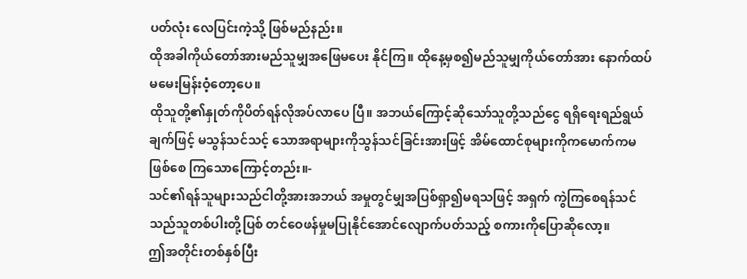ပတ်လုံး လေပြင်းကဲ့သို့ ဖြစ်မည်နည်း။
ထိုအခါကိုယ်တော်အားမည်သူမျှအဖြေမပေး နိုင်ကြ။ ထိုနေ့မှစ၍မည်သူမျှကိုယ်တော်အား နောက်ထပ်မမေးမြန်းဝံ့တော့ပေ။
ထိုသူတို့၏နှုတ်ကိုပိတ်ရန်လိုအပ်လာပေ ပြီ။ အဘယ်ကြောင့်ဆိုသော်သူတို့သည်ငွေ ရရှိရေးရည်ရွယ်ချက်ဖြင့် မသွန်သင်သင့် သောအရာများကိုသွန်သင်ခြင်းအားဖြင့် အိမ်ထောင်စုများကိုကမောက်ကမဖြစ်စေ ကြသောကြောင့်တည်း။-
သင်၏ရန်သူများသည်ငါတို့အားအဘယ် အမှုတွင်မျှအပြစ်ရှာ၍မရသဖြင့် အရှက် ကွဲကြစေရန်သင်သည်သူတစ်ပါးတို့ပြစ် တင်ဝေဖန်မှုမပြုနိုင်အောင်လျောက်ပတ်သည့် စကားကိုပြောဆိုလော့။
ဤအတိုင်းတစ်နှစ်ပြီး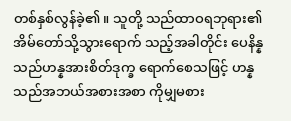တစ်နှစ်လွန်ခဲ့၏။ သူတို့ သည်ထာဝရဘုရား၏အိမ်တော်သို့သွားရောက် သည့်အခါတိုင်း ပေနိန္နသည်ဟန္နအားစိတ်ဒုက္ခ ရောက်စေသဖြင့် ဟန္နသည်အဘယ်အစားအစာ ကိုမျှမစား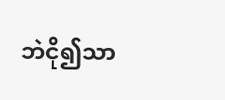ဘဲငို၍သာ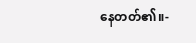နေတတ်၏။-